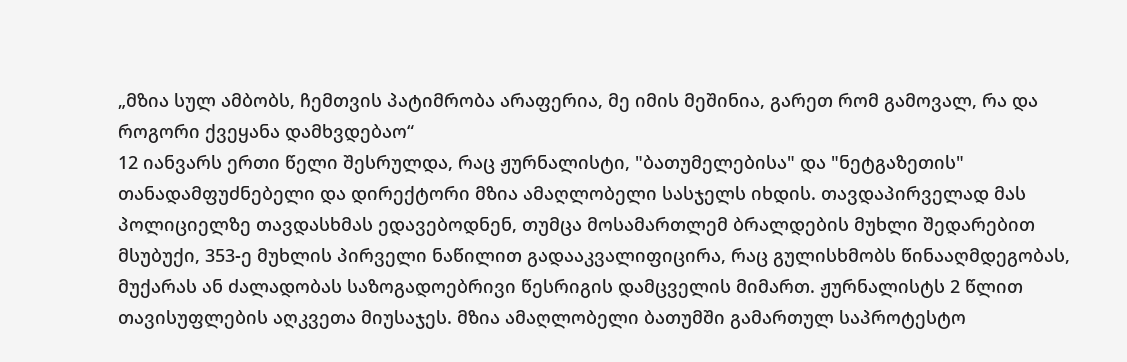„მზია სულ ამბობს, ჩემთვის პატიმრობა არაფერია, მე იმის მეშინია, გარეთ რომ გამოვალ, რა და როგორი ქვეყანა დამხვდებაო“
12 იანვარს ერთი წელი შესრულდა, რაც ჟურნალისტი, "ბათუმელებისა" და "ნეტგაზეთის" თანადამფუძნებელი და დირექტორი მზია ამაღლობელი სასჯელს იხდის. თავდაპირველად მას პოლიციელზე თავდასხმას ედავებოდნენ, თუმცა მოსამართლემ ბრალდების მუხლი შედარებით მსუბუქი, 353-ე მუხლის პირველი ნაწილით გადააკვალიფიცირა, რაც გულისხმობს წინააღმდეგობას, მუქარას ან ძალადობას საზოგადოებრივი წესრიგის დამცველის მიმართ. ჟურნალისტს 2 წლით თავისუფლების აღკვეთა მიუსაჯეს. მზია ამაღლობელი ბათუმში გამართულ საპროტესტო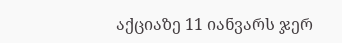აქციაზე 11 იანვარს ჯერ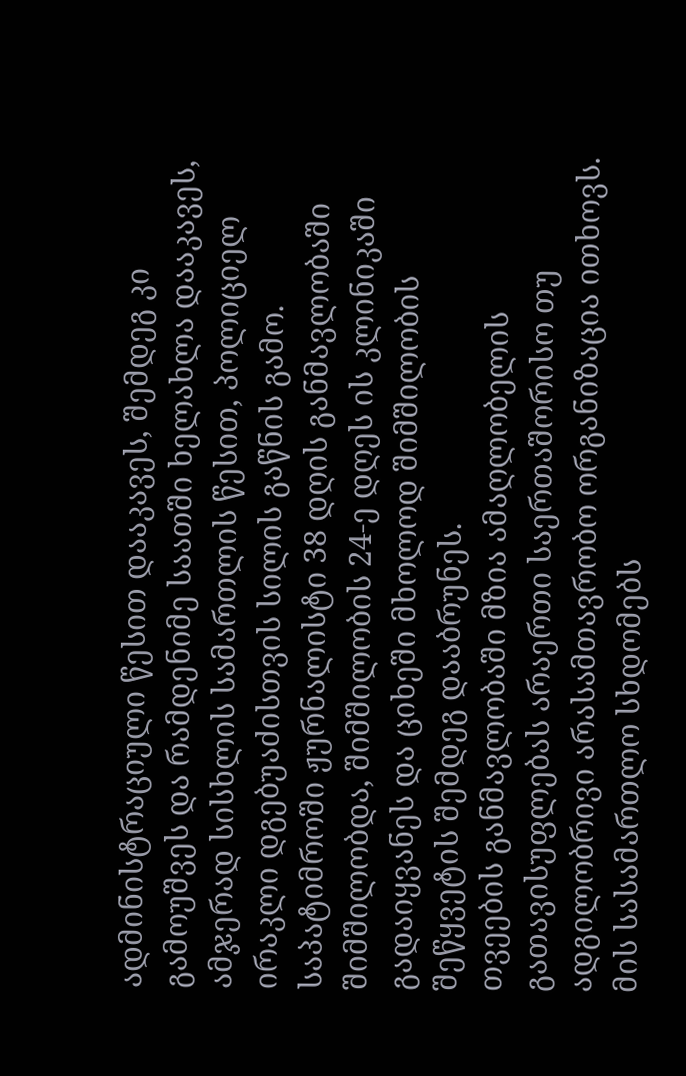ადმინისტრაციული წესით დააკავეს, შემდეგ კი გამოუშვეს და რამდენიმე საათში ხელახლა დააკავეს, ამჯერად სისხლის სამართლის წესით, პოლიციელ ირაკლი დგებუაძისთვის სილის გაწნის გამო. საპატიმროში ჟურნალისტი 38 დღის განმავლობაში შიმშილობდა, შიმშილობის 24-ე დღეს ის კლინიკაში გადაიყვანეს და ციხეში მხოლოდ შიმშილობის შეწყვეტის შემდეგ დააბრუნეს.
თვეების განმავლობაში მზია ამაღლობელის გათავისუფლებას არაერთი საერთაშორისო თუ ადგილობრივი არასამთავრობო ორგანიზაცია ითხოვს. მის სასამართლო სხდომებს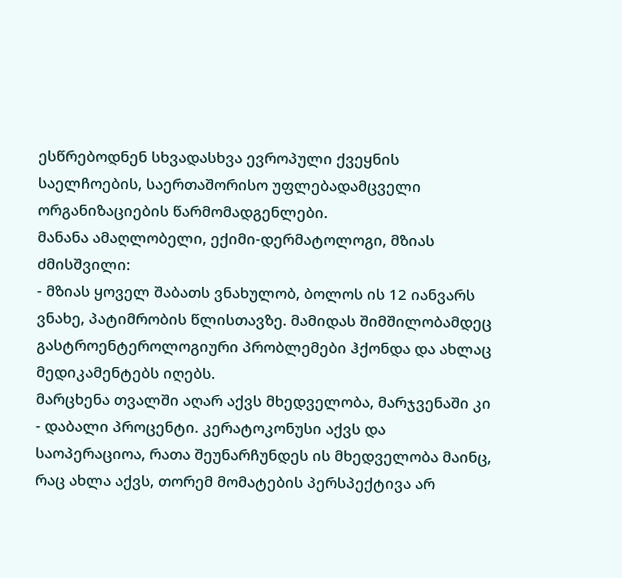ესწრებოდნენ სხვადასხვა ევროპული ქვეყნის საელჩოების, საერთაშორისო უფლებადამცველი ორგანიზაციების წარმომადგენლები.
მანანა ამაღლობელი, ექიმი-დერმატოლოგი, მზიას ძმისშვილი:
- მზიას ყოველ შაბათს ვნახულობ, ბოლოს ის 12 იანვარს ვნახე, პატიმრობის წლისთავზე. მამიდას შიმშილობამდეც გასტროენტეროლოგიური პრობლემები ჰქონდა და ახლაც მედიკამენტებს იღებს.
მარცხენა თვალში აღარ აქვს მხედველობა, მარჯვენაში კი - დაბალი პროცენტი. კერატოკონუსი აქვს და საოპერაციოა, რათა შეუნარჩუნდეს ის მხედველობა მაინც, რაც ახლა აქვს, თორემ მომატების პერსპექტივა არ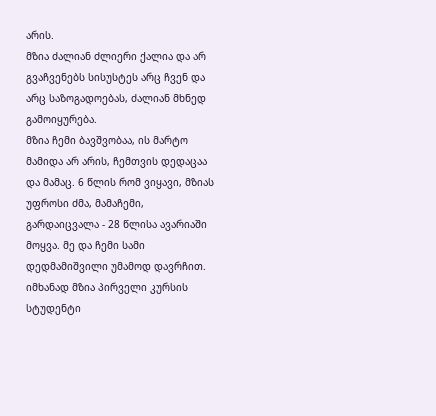არის.
მზია ძალიან ძლიერი ქალია და არ გვაჩვენებს სისუსტეს არც ჩვენ და არც საზოგადოებას, ძალიან მხნედ გამოიყურება.
მზია ჩემი ბავშვობაა, ის მარტო მამიდა არ არის, ჩემთვის დედაცაა და მამაც. 6 წლის რომ ვიყავი, მზიას უფროსი ძმა, მამაჩემი, გარდაიცვალა - 28 წლისა ავარიაში მოყვა. მე და ჩემი სამი დედმამიშვილი უმამოდ დავრჩით. იმხანად მზია პირველი კურსის სტუდენტი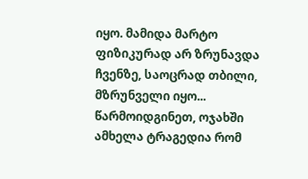იყო. მამიდა მარტო ფიზიკურად არ ზრუნავდა ჩვენზე, საოცრად თბილი, მზრუნველი იყო... წარმოიდგინეთ, ოჯახში ამხელა ტრაგედია რომ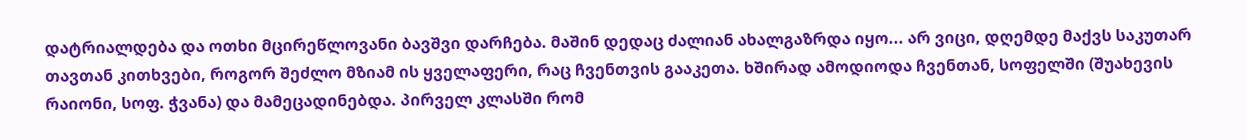დატრიალდება და ოთხი მცირეწლოვანი ბავშვი დარჩება. მაშინ დედაც ძალიან ახალგაზრდა იყო... არ ვიცი, დღემდე მაქვს საკუთარ თავთან კითხვები, როგორ შეძლო მზიამ ის ყველაფერი, რაც ჩვენთვის გააკეთა. ხშირად ამოდიოდა ჩვენთან, სოფელში (შუახევის რაიონი, სოფ. ჭვანა) და მამეცადინებდა. პირველ კლასში რომ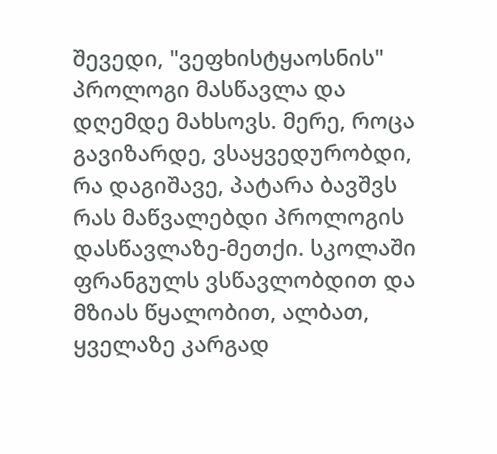შევედი, "ვეფხისტყაოსნის" პროლოგი მასწავლა და დღემდე მახსოვს. მერე, როცა გავიზარდე, ვსაყვედურობდი, რა დაგიშავე, პატარა ბავშვს რას მაწვალებდი პროლოგის დასწავლაზე-მეთქი. სკოლაში ფრანგულს ვსწავლობდით და მზიას წყალობით, ალბათ, ყველაზე კარგად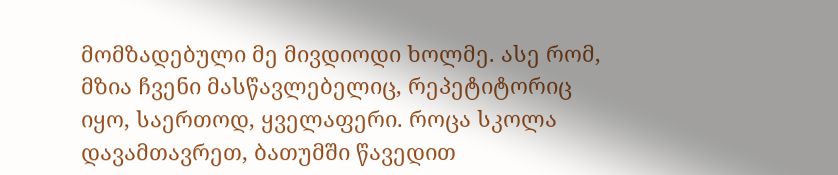მომზადებული მე მივდიოდი ხოლმე. ასე რომ, მზია ჩვენი მასწავლებელიც, რეპეტიტორიც იყო, საერთოდ, ყველაფერი. როცა სკოლა დავამთავრეთ, ბათუმში წავედით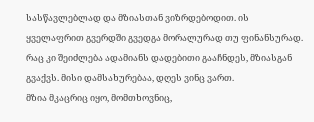სასწავლებლად და მზიასთან ვიზრდებოდით. ის ყველაფრით გვერდში გვედგა მორალურად თუ ფინანსურად. რაც კი შეიძლება ადამიანს დადებითი გააჩნდეს, მზიასგან გვაქვს. მისი დამსახურებაა, დღეს ვინც ვართ.
მზია მკაცრიც იყო, მომთხოვნიც,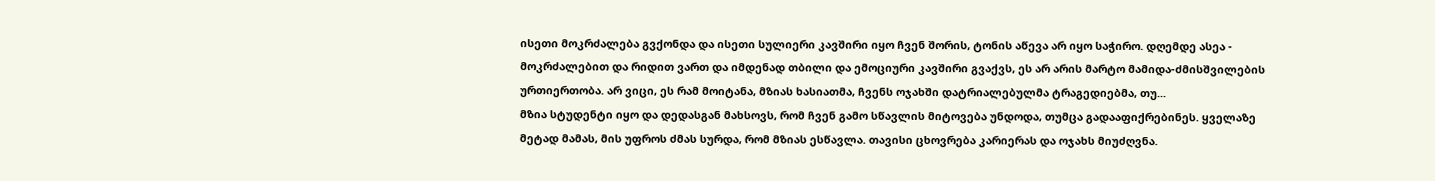ისეთი მოკრძალება გვქონდა და ისეთი სულიერი კავშირი იყო ჩვენ შორის, ტონის აწევა არ იყო საჭირო. დღემდე ასეა - მოკრძალებით და რიდით ვართ და იმდენად თბილი და ემოციური კავშირი გვაქვს, ეს არ არის მარტო მამიდა-ძმისშვილების ურთიერთობა. არ ვიცი, ეს რამ მოიტანა, მზიას ხასიათმა, ჩვენს ოჯახში დატრიალებულმა ტრაგედიებმა, თუ...
მზია სტუდენტი იყო და დედასგან მახსოვს, რომ ჩვენ გამო სწავლის მიტოვება უნდოდა, თუმცა გადააფიქრებინეს. ყველაზე მეტად მამას, მის უფროს ძმას სურდა, რომ მზიას ესწავლა. თავისი ცხოვრება კარიერას და ოჯახს მიუძღვნა.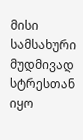მისი სამსახური მუდმივად სტრესთან იყო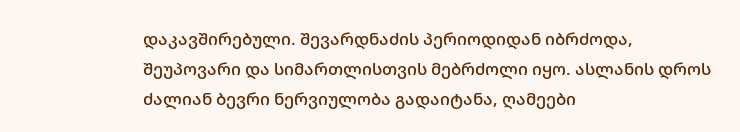დაკავშირებული. შევარდნაძის პერიოდიდან იბრძოდა, შეუპოვარი და სიმართლისთვის მებრძოლი იყო. ასლანის დროს ძალიან ბევრი ნერვიულობა გადაიტანა, ღამეები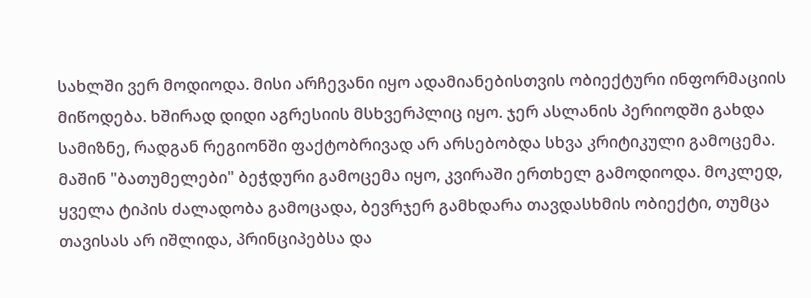სახლში ვერ მოდიოდა. მისი არჩევანი იყო ადამიანებისთვის ობიექტური ინფორმაციის მიწოდება. ხშირად დიდი აგრესიის მსხვერპლიც იყო. ჯერ ასლანის პერიოდში გახდა სამიზნე, რადგან რეგიონში ფაქტობრივად არ არსებობდა სხვა კრიტიკული გამოცემა. მაშინ "ბათუმელები" ბეჭდური გამოცემა იყო, კვირაში ერთხელ გამოდიოდა. მოკლედ, ყველა ტიპის ძალადობა გამოცადა, ბევრჯერ გამხდარა თავდასხმის ობიექტი, თუმცა თავისას არ იშლიდა, პრინციპებსა და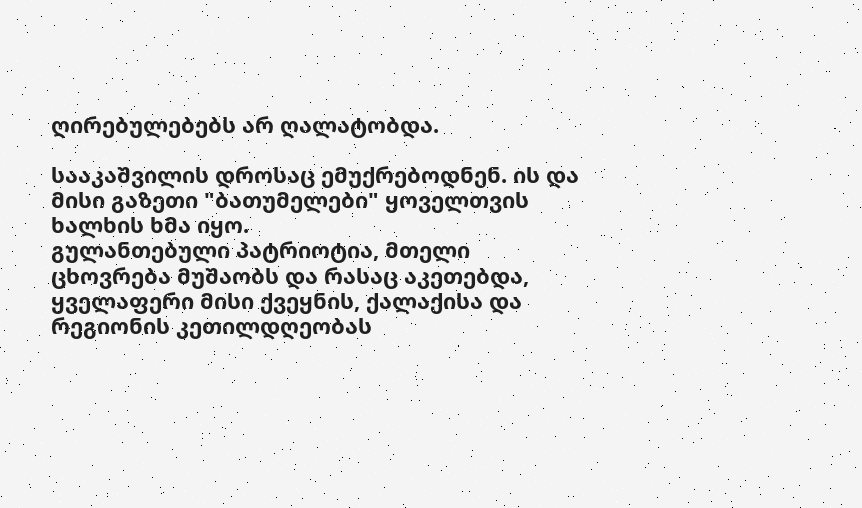ღირებულებებს არ ღალატობდა.

სააკაშვილის დროსაც ემუქრებოდნენ. ის და მისი გაზეთი "ბათუმელები" ყოველთვის ხალხის ხმა იყო.
გულანთებული პატრიოტია, მთელი ცხოვრება მუშაობს და რასაც აკეთებდა, ყველაფერი მისი ქვეყნის, ქალაქისა და რეგიონის კეთილდღეობას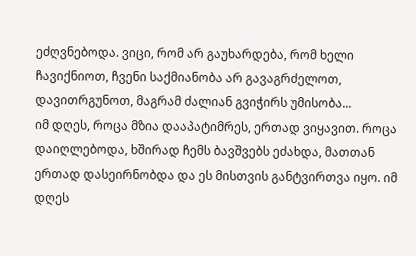ეძღვნებოდა. ვიცი, რომ არ გაუხარდება, რომ ხელი ჩავიქნიოთ, ჩვენი საქმიანობა არ გავაგრძელოთ, დავითრგუნოთ, მაგრამ ძალიან გვიჭირს უმისობა...
იმ დღეს, როცა მზია დააპატიმრეს, ერთად ვიყავით. როცა დაიღლებოდა, ხშირად ჩემს ბავშვებს ეძახდა, მათთან ერთად დასეირნობდა და ეს მისთვის განტვირთვა იყო. იმ დღეს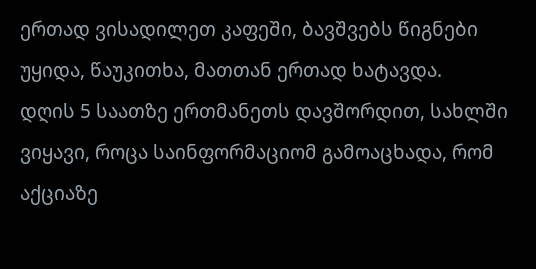ერთად ვისადილეთ კაფეში, ბავშვებს წიგნები უყიდა, წაუკითხა, მათთან ერთად ხატავდა.
დღის 5 საათზე ერთმანეთს დავშორდით, სახლში ვიყავი, როცა საინფორმაციომ გამოაცხადა, რომ აქციაზე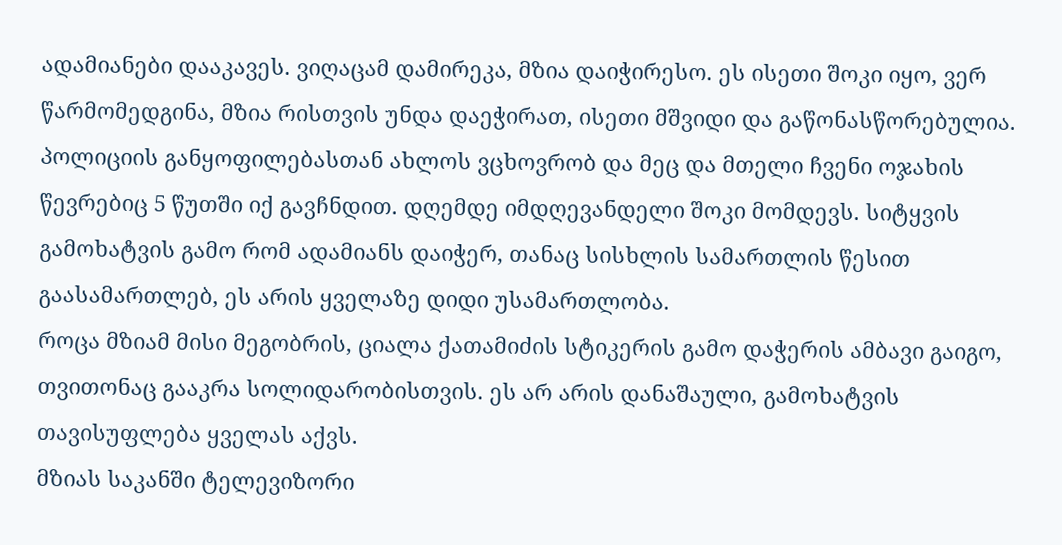ადამიანები დააკავეს. ვიღაცამ დამირეკა, მზია დაიჭირესო. ეს ისეთი შოკი იყო, ვერ წარმომედგინა, მზია რისთვის უნდა დაეჭირათ, ისეთი მშვიდი და გაწონასწორებულია. პოლიციის განყოფილებასთან ახლოს ვცხოვრობ და მეც და მთელი ჩვენი ოჯახის წევრებიც 5 წუთში იქ გავჩნდით. დღემდე იმდღევანდელი შოკი მომდევს. სიტყვის გამოხატვის გამო რომ ადამიანს დაიჭერ, თანაც სისხლის სამართლის წესით გაასამართლებ, ეს არის ყველაზე დიდი უსამართლობა.
როცა მზიამ მისი მეგობრის, ციალა ქათამიძის სტიკერის გამო დაჭერის ამბავი გაიგო, თვითონაც გააკრა სოლიდარობისთვის. ეს არ არის დანაშაული, გამოხატვის თავისუფლება ყველას აქვს.
მზიას საკანში ტელევიზორი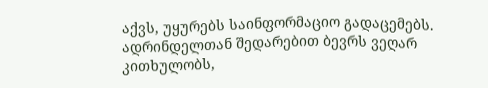აქვს, უყურებს საინფორმაციო გადაცემებს. ადრინდელთან შედარებით ბევრს ვეღარ კითხულობს,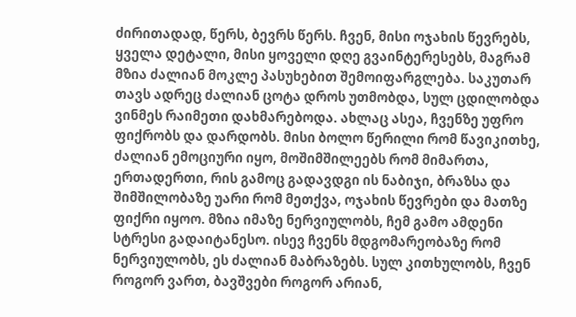ძირითადად, წერს, ბევრს წერს. ჩვენ, მისი ოჯახის წევრებს, ყველა დეტალი, მისი ყოველი დღე გვაინტერესებს, მაგრამ მზია ძალიან მოკლე პასუხებით შემოიფარგლება. საკუთარ თავს ადრეც ძალიან ცოტა დროს უთმობდა, სულ ცდილობდა ვინმეს რაიმეთი დახმარებოდა. ახლაც ასეა, ჩვენზე უფრო ფიქრობს და დარდობს. მისი ბოლო წერილი რომ წავიკითხე, ძალიან ემოციური იყო, მოშიმშილეებს რომ მიმართა, ერთადერთი, რის გამოც გადავდგი ის ნაბიჯი, ბრაზსა და შიმშილობაზე უარი რომ მეთქვა, ოჯახის წევრები და მათზე ფიქრი იყოო. მზია იმაზე ნერვიულობს, ჩემ გამო ამდენი სტრესი გადაიტანესო. ისევ ჩვენს მდგომარეობაზე რომ ნერვიულობს, ეს ძალიან მაბრაზებს. სულ კითხულობს, ჩვენ როგორ ვართ, ბავშვები როგორ არიან,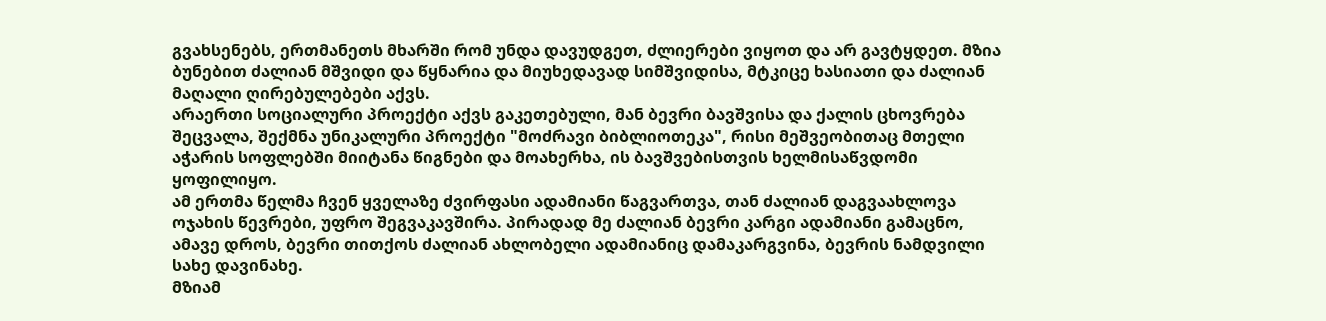გვახსენებს, ერთმანეთს მხარში რომ უნდა დავუდგეთ, ძლიერები ვიყოთ და არ გავტყდეთ. მზია ბუნებით ძალიან მშვიდი და წყნარია და მიუხედავად სიმშვიდისა, მტკიცე ხასიათი და ძალიან მაღალი ღირებულებები აქვს.
არაერთი სოციალური პროექტი აქვს გაკეთებული, მან ბევრი ბავშვისა და ქალის ცხოვრება შეცვალა, შექმნა უნიკალური პროექტი "მოძრავი ბიბლიოთეკა", რისი მეშვეობითაც მთელი აჭარის სოფლებში მიიტანა წიგნები და მოახერხა, ის ბავშვებისთვის ხელმისაწვდომი ყოფილიყო.
ამ ერთმა წელმა ჩვენ ყველაზე ძვირფასი ადამიანი წაგვართვა, თან ძალიან დაგვაახლოვა ოჯახის წევრები, უფრო შეგვაკავშირა. პირადად მე ძალიან ბევრი კარგი ადამიანი გამაცნო, ამავე დროს, ბევრი თითქოს ძალიან ახლობელი ადამიანიც დამაკარგვინა, ბევრის ნამდვილი სახე დავინახე.
მზიამ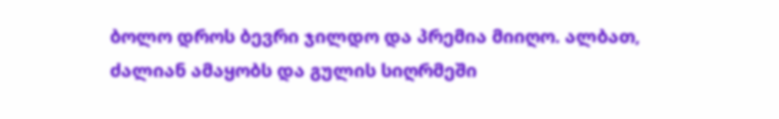ბოლო დროს ბევრი ჯილდო და პრემია მიიღო. ალბათ, ძალიან ამაყობს და გულის სიღრმეში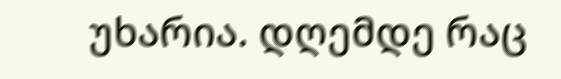უხარია. დღემდე რაც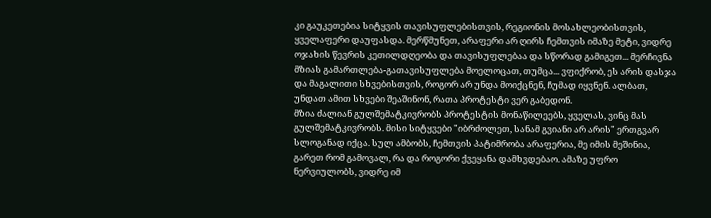კი გაუკეთებია სიტყვის თავისუფლებისთვის, რეგიონის მოსახლეობისთვის, ყველაფერი დაუფასდა. მერწმუნეთ, არაფერი არ ღირს ჩემთვის იმაზე მეტი, ვიდრე ოჯახის წევრის კეთილდღეობა და თავისუფლებაა და სწორად გამიგეთ... მერჩივნა მზიას გამართლება-გათავისუფლება მოელოცათ, თუმცა... ვფიქრობ, ეს არის დასჯა და მაგალითი სხვებისთვის, როგორ არ უნდა მოიქცნენ, ჩუმად იყვნენ. ალბათ, უნდათ ამით სხვები შეაშინონ, რათა პროტესტი ვერ გაბედონ.
მზია ძალიან გულშემატკივრობს პროტესტის მონაწილეებს, ყველას, ვინც მას გულშემატკივრობს. მისი სიტყვები "იბრძოლეთ, სანამ გვიანი არ არის" ერთგვარ სლოგანად იქცა. სულ ამბობს, ჩემთვის პატიმრობა არაფერია, მე იმის მეშინია, გარეთ რომ გამოვალ, რა და როგორი ქვეყანა დამხვდებაო. ამაზე უფრო ნერვიულობს, ვიდრე იმ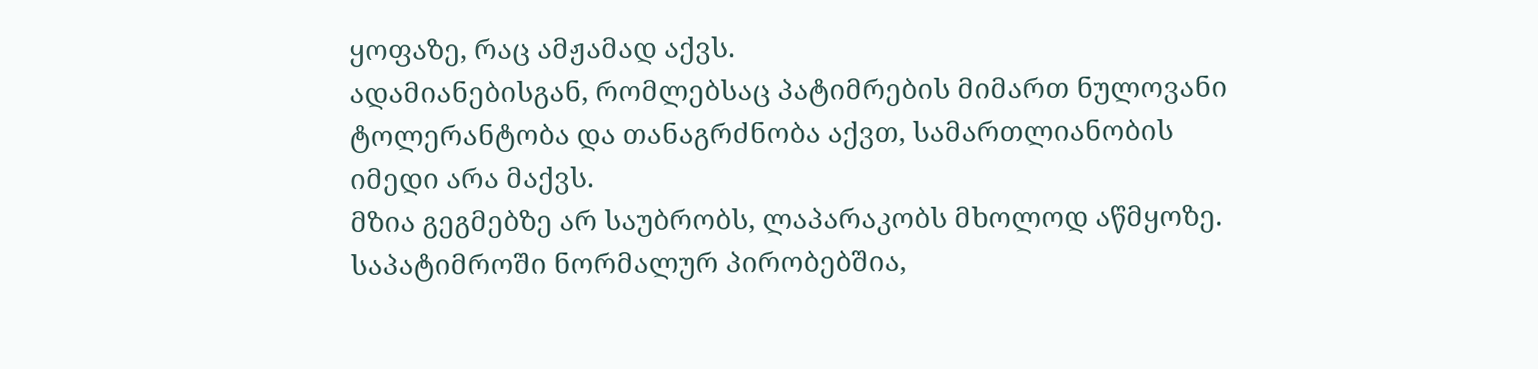ყოფაზე, რაც ამჟამად აქვს.
ადამიანებისგან, რომლებსაც პატიმრების მიმართ ნულოვანი ტოლერანტობა და თანაგრძნობა აქვთ, სამართლიანობის იმედი არა მაქვს.
მზია გეგმებზე არ საუბრობს, ლაპარაკობს მხოლოდ აწმყოზე. საპატიმროში ნორმალურ პირობებშია,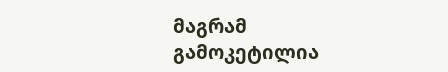მაგრამ გამოკეტილია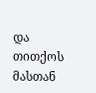და თითქოს მასთან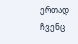ერთად ჩვენც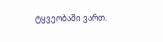ტყვეობაში ვართ.